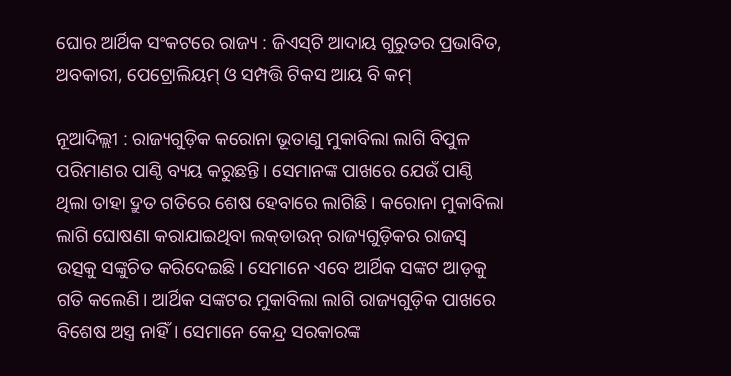ଘୋର ଆର୍ଥିକ ସଂକଟରେ ରାଜ୍ୟ : ଜିଏସ୍‌ଟି ଆଦାୟ ଗୁରୁତର ପ୍ରଭାବିତ, ଅବକାରୀ, ପେଟ୍ରୋଲିୟମ୍ ଓ ସମ୍ପତ୍ତି ଟିକସ ଆୟ ବି କମ୍

ନୂଆଦିଲ୍ଲୀ : ରାଜ୍ୟଗୁଡ଼ିକ କରୋନା ଭୂତାଣୁ ମୁକାବିଲା ଲାଗି ବିପୁଳ ପରିମାଣର ପାଣ୍ଠି ବ୍ୟୟ କରୁଛନ୍ତି। ସେମାନଙ୍କ ପାଖରେ ଯେଉଁ ପାଣ୍ଠି ଥିଲା ତାହା ଦ୍ରୁତ ଗତିରେ ଶେଷ ହେବାରେ ଲାଗିଛି। କରୋନା ମୁକାବିଲା ଲାଗି ଘୋଷଣା କରାଯାଇଥିବା ଲକ୍‌ଡାଉନ୍ ରାଜ୍ୟଗୁଡ଼ିକର ରାଜସ୍ବ ଉତ୍ସକୁ ସଙ୍କୁଚିତ କରିଦେଇଛି। ସେମାନେ ଏବେ ଆର୍ଥିକ ସଙ୍କଟ ଆଡ଼କୁ ଗତି କଲେଣି। ଆର୍ଥିକ ସଙ୍କଟର ମୁକାବିଲା ଲାଗି ରାଜ୍ୟଗୁଡ଼ିକ ପାଖରେ ବିଶେଷ ଅସ୍ତ୍ର ନାହିଁ। ସେମାନେ କେନ୍ଦ୍ର ସରକାରଙ୍କ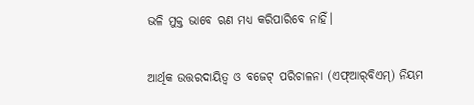ଭଳି ମୁକ୍ତ ଭାବେ ଋଣ ମଧ୍ୟ କରିପାରିବେ ନାହିଁ।

ଆର୍ଥିକ ଉତ୍ତରଦାୟିତ୍ବ ଓ ବଜେଟ୍‌ ପରିଚାଳନା (ଏଫ୍‌ଆର୍‌ବିଏମ୍‌) ନିୟମ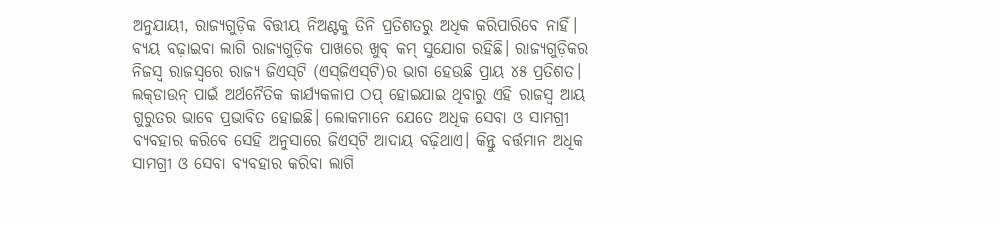ଅନୁଯାୟୀ, ରାଜ୍ୟଗୁଡ଼ିକ ବିତ୍ତୀୟ ନିଅଣ୍ଟକୁ ତିନି ପ୍ରତିଶତରୁ ଅଧିକ କରିପାରିବେ ନାହିଁ। ବ୍ୟୟ ବଢ଼ାଇବା ଲାଗି ରାଜ୍ୟଗୁଡ଼ିକ ପାଖରେ ଖୁବ୍‌ କମ୍ ସୁଯୋଗ ରହିଛି। ରାଜ୍ୟଗୁଡ଼ିକର ନିଜସ୍ବ ରାଜସ୍ବରେ ରାଜ୍ୟ ଜିଏସ୍‌ଟି (ଏସ୍‌ଜିଏସ୍‌ଟି)ର ଭାଗ ହେଉଛି ପ୍ରାୟ ୪୫ ପ୍ରତିଶତ। ଲକ୍‌ଡାଉନ୍ ପାଇଁ ଅର୍ଥନୈତିକ କାର୍ଯ୍ୟକଳାପ ଠପ୍ ହୋଇଯାଇ ଥିବାରୁ ଏହି ରାଜସ୍ବ ଆୟ ଗୁରୁତର ଭାବେ ପ୍ରଭାବିତ ହୋଇଛି। ଲୋକମାନେ ଯେତେ ଅଧିକ ସେବା ଓ ସାମଗ୍ରୀ ବ୍ୟବହାର କରିବେ ସେହି ଅନୁସାରେ ଜିଏସ୍‌ଟି ଆଦାୟ ବଢ଼ିଥାଏ। କିନ୍ତୁ ବର୍ତ୍ତମାନ ଅଧିକ ସାମଗ୍ରୀ ଓ ସେବା ବ୍ୟବହାର କରିବା ଲାଗି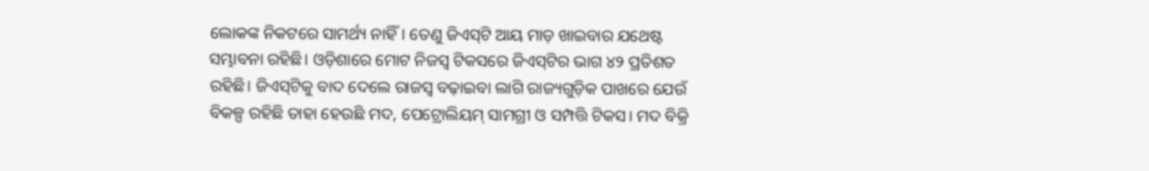ଲୋକଙ୍କ ନିକଟରେ ସାମର୍ଥ୍ୟ ନାହିଁ। ତେଣୁ ଜିଏସ୍‌ଟି ଆୟ ମାଡ଼ ଖାଇବାର ଯଥେଷ୍ଟ ସମ୍ଭାବନା ରହିଛି। ଓଡ଼ିଶାରେ ମୋଟ ନିଜସ୍ବ ଟିକସରେ ଜିଏସ୍‌ଟିର ଭାଗ ୪୨ ପ୍ରତିଶତ ରହିଛି। ଜିଏସ୍‌ଟିକୁ ବାଦ ଦେଲେ ରାଜସ୍ବ ବଢ଼ାଇବା ଲାଗି ରାଜ୍ୟଗୁଡ଼ିକ ପାଖରେ ଯେଉଁ ବିକଳ୍ପ ରହିଛି ତାହା ହେଉଛି ମଦ, ପେଟ୍ରୋଲିୟମ୍ ସାମଗ୍ରୀ ଓ ସମ୍ପତ୍ତି ଟିକସ। ମଦ ବିକ୍ରି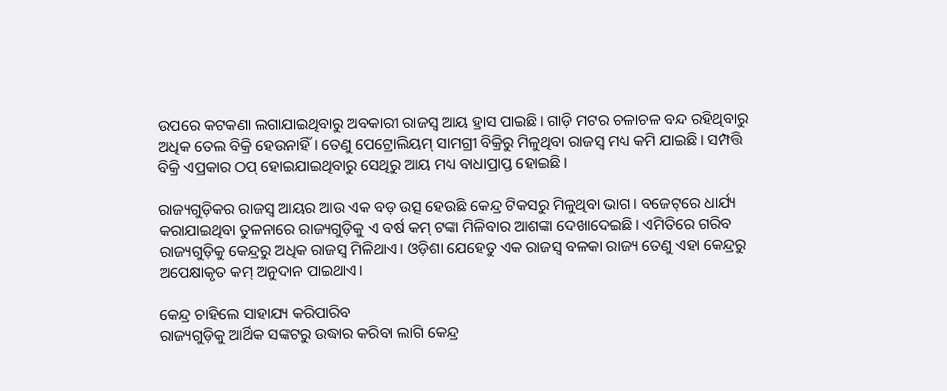ଉପ‌ରେ କଟକଣା ଲଗାଯାଇଥିବାରୁ ଅବକାରୀ ରାଜସ୍ବ ଆୟ ହ୍ରାସ ପାଇଛି। ଗାଡ଼ି ମଟର ଚଳାଚଳ ବନ୍ଦ ରହିଥିବାରୁ ଅଧିକ ତେଲ ବିକ୍ରି ହେଉନାହିଁ। ତେଣୁ ପେଟ୍ରୋଲିୟମ୍ ସାମଗ୍ରୀ ବିକ୍ରିରୁ ମିଳୁଥିବା ରାଜସ୍ବ ମଧ୍ୟ କମି ଯାଇଛି। ସମ୍ପତ୍ତି ବିକ୍ରି ଏପ୍ରକାର ଠପ୍ ହୋଇଯାଇଥିବାରୁ ସେଥିରୁ ଆୟ ମଧ୍ୟ ବାଧାପ୍ରାପ୍ତ ହୋଇଛି।

ରାଜ୍ୟଗୁଡ଼ିକର ରାଜସ୍ବ ଆୟର ଆଉ ଏକ ବଡ଼ ଉତ୍ସ ହେଉଛି କେନ୍ଦ୍ର ଟିକସରୁ ମିଳୁଥିବା ଭାଗ। ବଜେଟ୍‌ରେ ଧାର୍ଯ୍ୟ କରାଯାଇଥିବା ତୁଳନାରେ ରାଜ୍ୟଗୁଡ଼ିକୁ ଏ ବର୍ଷ କମ୍ ଟଙ୍କା ମିଳିବାର ଆଶଙ୍କା ଦେଖାଦେଇଛି। ଏମିତିରେ ଗରିବ ରାଜ୍ୟଗୁଡ଼ିକୁ କେନ୍ଦ୍ରରୁ ଅଧିକ ରାଜସ୍ବ ମିଳିଥାଏ। ଓଡ଼ିଶା ଯେହେତୁ ଏକ ରାଜସ୍ବ ବଳକା ରାଜ୍ୟ ତେଣୁ ଏହା କେନ୍ଦ୍ରରୁ ଅପେକ୍ଷାକୃତ କମ୍ ଅନୁଦାନ ପାଇଥାଏ।

କେନ୍ଦ୍ର ଚାହିଲେ ସାହାଯ୍ୟ କରିପାରିବ
ରାଜ୍ୟଗୁଡ଼ିକୁ ଆର୍ଥିକ ସଙ୍କଟରୁ ଉଦ୍ଧାର କରିବା ଲାଗି କେନ୍ଦ୍ର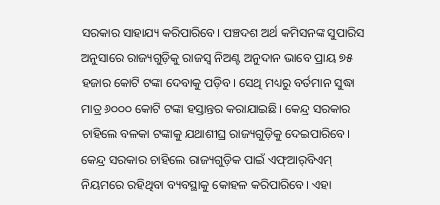ସରକାର ସାହାଯ୍ୟ କରିପାରିବେ। ପଞ୍ଚଦଶ ଅର୍ଥ କମିସନଙ୍କ ସୁପାରିସ ଅନୁସାରେ ରାଜ୍ୟଗୁଡ଼ିକୁ ରାଜସ୍ବ ନିଅଣ୍ଟ ଅନୁଦାନ ଭା‌ବେ ପ୍ରାୟ ୭୫ ହଜାର କୋଟି ଟଙ୍କା ଦେବାକୁ ପଡ଼ିବ। ସେଥି ମଧ୍ୟରୁ ବର୍ତମାନ ସୁଦ୍ଧା ମାତ୍ର ୬୦୦୦ କୋଟି ଟଙ୍କା ହସ୍ତାନ୍ତର କରାଯାଇଛି। କେନ୍ଦ୍ର ସରକାର ଚାହିଲେ ବଳକା ଟଙ୍କାକୁ ଯଥାଶୀଘ୍ର ରାଜ୍ୟଗୁଡ଼ିକୁ ଦେଇପାରିବେ। କେନ୍ଦ୍ର ସରକାର ଚାହିଲେ ରାଜ୍ୟଗୁଡ଼ିକ ପାଇଁ ଏଫ୍‌ଆର୍‌ବିଏମ୍‌ ନିୟମରେ ରହିଥିବା ବ୍ୟବସ୍ଥାକୁ କୋହଳ କରିପାରିବେ। ଏହା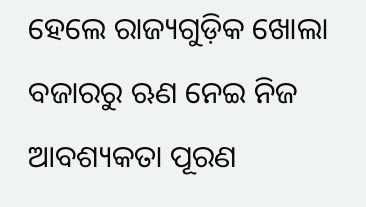ହେଲେ ରାଜ୍ୟଗୁଡ଼ିକ ଖୋଲା ବଜାରରୁ ଋଣ ନେଇ ନିଜ ଆବଶ୍ୟକତା ପୂରଣ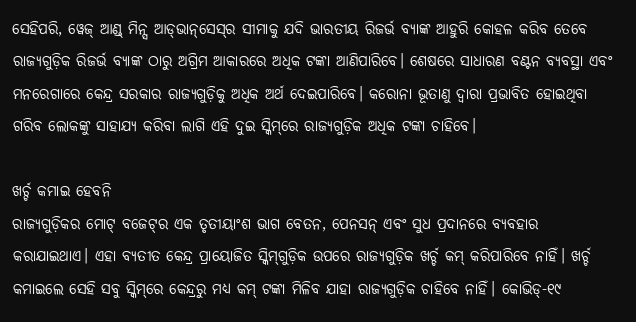ସେହିପରି, ୱେଜ୍‌ ଆଣ୍ଡ୍‌ ମିନ୍ସ ଆଡ୍‌ଭାନ୍‌ସେସ୍‌ର ସୀମାକୁ ଯଦି ଭାରତୀୟ ରିଜର୍ଭ ବ୍ୟାଙ୍କ ଆହୁରି କୋହଳ କରିବ ତେବେ ରାଜ୍ୟଗୁଡ଼ିକ ରିଜର୍ଭ ବ୍ୟାଙ୍କ ଠାରୁ ଅଗ୍ରିମ ଆକାରରେ ଅଧିକ ଟଙ୍କା ଆଣିପାରିବେ। ଶେଷରେ ସାଧାରଣ ବଣ୍ଟନ ବ୍ୟବସ୍ଥା ଏବଂ ମନରେଗାରେ କେନ୍ଦ୍ର ସରକାର ରାଜ୍ୟଗୁଡ଼ିକୁ ଅଧିକ ଅର୍ଥ ଦେଇପାରିବେ। କରୋନା ଭୂତାଣୁ ଦ୍ବାରା ପ୍ରଭାବିତ ହୋଇଥିବା ଗରିବ ଲୋକଙ୍କୁ ସାହାଯ୍ୟ କରିବା ଲାଗି ଏହି ଦୁଇ ସ୍କିମ୍‌ରେ ରାଜ୍ୟଗୁଡ଼ିକ ଅଧିକ ଟଙ୍କା ଚାହିବେ।

ଖର୍ଚ୍ଚ କମାଇ ହେବନି
ରାଜ୍ୟଗୁଡ଼ିକର ମୋଟ୍‌ ବଜେଟ୍‌ର ଏକ ତୃତୀୟାଂଶ ଭାଗ ବେତନ, ପେନସନ୍ ଏବଂ ସୁଧ ପ୍ରଦାନରେ ବ୍ୟବହାର କରାଯାଇଥାଏ। ଏହା ବ୍ୟତୀତ କେନ୍ଦ୍ର ପ୍ରାୟୋଜିତ ସ୍କିମ୍‌ଗୁଡ଼ିକ ଉପରେ ରାଜ୍ୟଗୁଡ଼ିକ ଖର୍ଚ୍ଚ କମ୍ କରିପାରିବେ ନାହିଁ। ଖର୍ଚ୍ଚ କମାଇଲେ ସେହି ସବୁ ସ୍କିମ୍‌ରେ କେନ୍ଦ୍ରରୁ ମଧ୍ୟ କମ୍ ଟଙ୍କା ମିଳିବ ଯାହା ରାଜ୍ୟଗୁଡ଼ିକ ଚାହିବେ ନାହିଁ। କୋଭିଡ୍-୧୯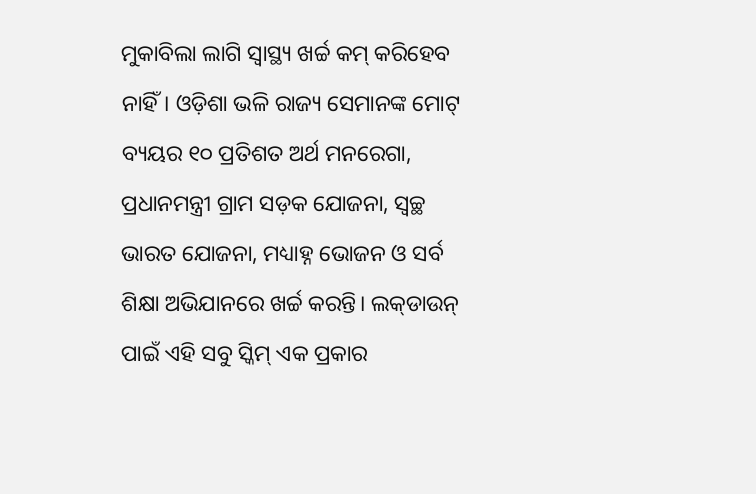ମୁକାବିଲା ଲାଗି ସ୍ବାସ୍ଥ୍ୟ ଖର୍ଚ୍ଚ କମ୍ କରିହେବ ନାହିଁ। ଓଡ଼ିଶା ଭଳି ରାଜ୍ୟ ସେମାନଙ୍କ ମୋଟ୍ ବ୍ୟୟର ୧୦ ପ୍ରତିଶତ ଅର୍ଥ ମନରେଗା, ପ୍ରଧାନମନ୍ତ୍ରୀ ଗ୍ରାମ ସଡ଼କ ଯୋଜନା, ସ୍ବଚ୍ଛ ଭାରତ ଯୋଜନା, ମଧ୍ୟାହ୍ନ ଭୋଜନ ଓ ସର୍ବ ଶିକ୍ଷା ଅଭିଯାନରେ ଖର୍ଚ୍ଚ କରନ୍ତି। ଲକ୍‌ଡାଉନ୍ ପାଇଁ ଏହି ସବୁ ସ୍କିମ୍ ଏକ ପ୍ରକାର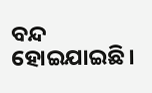ବନ୍ଦ ହୋଇଯାଇଛି।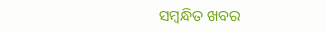ସମ୍ବନ୍ଧିତ ଖବର